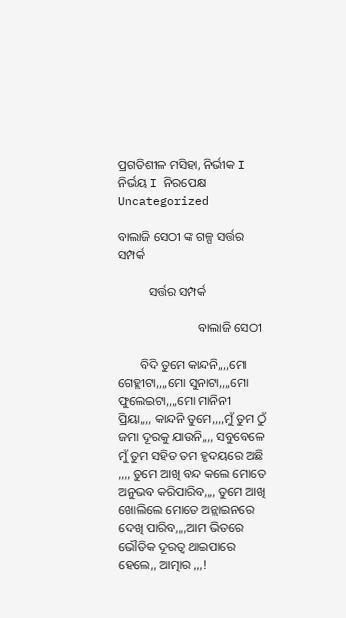ପ୍ରଗତିଶୀଳ ମସିହା, ନିର୍ଭୀକ I ନିର୍ଭୟ I ନିରପେକ୍ଷ
Uncategorized

ବାଲାଜି ସେଠୀ ଙ୍କ ଗଳ୍ପ ସର୍ତ୍ତର ସମ୍ପର୍କ

          ସର୍ତ୍ତର ସମ୍ପର୍କ

                          ବାଲାଜି ସେଠୀ

       ବିଦି ତୁମେ କାନ୍ଦନି,,,,ମୋ ଗେହ୍ଲୀଟା,,,,ମୋ ସୁନାଟା,,,,ମୋ ଫୁଲେଇଟା,,,,ମୋ ମାନିନୀ ପ୍ରିୟା,,,, କାନ୍ଦନି ତୁମେ,,,,ମୁଁ ତୁମ ଠୁଁ ଜମା ଦୂରକୁ ଯାଉନି,,,, ସବୁବେଳେ ମୁଁ ତୁମ ସହିତ ତମ ହୃଦୟରେ ଅଛି ,,,, ତୁମେ ଆଖି ବନ୍ଦ କଲେ ମୋତେ ଅନୁଭବ କରିପାରିବ,,,, ତୁମେ ଆଖି ଖୋଲିଲେ ମୋତେ ଅନ୍ଲାଇନରେ ଦେଖି ପାରିବ,,,,ଆମ ଭିତରେ ଭୌତିକ ଦୂରତ୍ୱ ଥାଇପାରେ ହେଲେ,, ଆତ୍ମାର ,,,!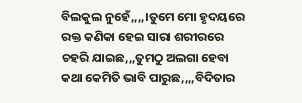ବିଲକୁଲ ନୁହେଁ,,,,।ତୁମେ ମୋ ହୃଦୟରେ ରକ୍ତ କଣିକା ହେଇ ସାରା ଶରୀରରେ ଚହରି ଯାଇଛ,,,ତୁମଠୁ ଅଲଗା ହେବା କଥା କେମିତି ଭାବି ପାରୁଛ,,,,ବିଦିତାର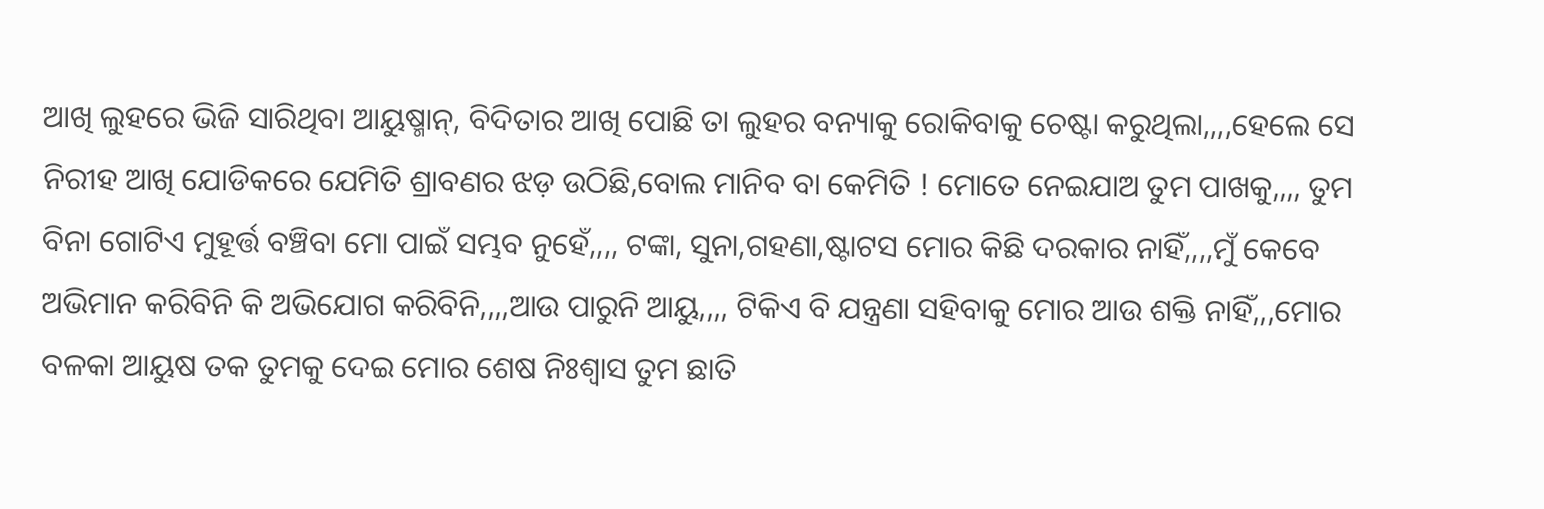ଆଖି ଲୁହରେ ଭିଜି ସାରିଥିବା ଆୟୁଷ୍ମାନ୍, ବିଦିତାର ଆଖି ପୋଛି ତା ଲୁହର ବନ୍ୟାକୁ ରୋକିବାକୁ ଚେଷ୍ଟା କରୁଥିଲା,,,,ହେଲେ ସେ ନିରୀହ ଆଖି ଯୋଡିକରେ ଯେମିତି ଶ୍ରାବଣର ଝଡ଼ ଉଠିଛି,ବୋଲ ମାନିବ ବା କେମିତି ! ମୋତେ ନେଇଯାଅ ତୁମ ପାଖକୁ,,,, ତୁମ ବିନା ଗୋଟିଏ ମୁହୂର୍ତ୍ତ ବଞ୍ଚିବା ମୋ ପାଇଁ ସମ୍ଭବ ନୁହେଁ,,,, ଟଙ୍କା, ସୁନା,ଗହଣା,ଷ୍ଟାଟସ ମୋର କିଛି ଦରକାର ନାହିଁ,,,,ମୁଁ କେବେ ଅଭିମାନ କରିବିନି କି ଅଭିଯୋଗ କରିବିନି,,,,ଆଉ ପାରୁନି ଆୟୁ,,,, ଟିକିଏ ବି ଯନ୍ତ୍ରଣା ସହିବାକୁ ମୋର ଆଉ ଶକ୍ତି ନାହିଁ,,,ମୋର ବଳକା ଆୟୁଷ ତକ ତୁମକୁ ଦେଇ ମୋର ଶେଷ ନିଃଶ୍ୱାସ ତୁମ ଛାତି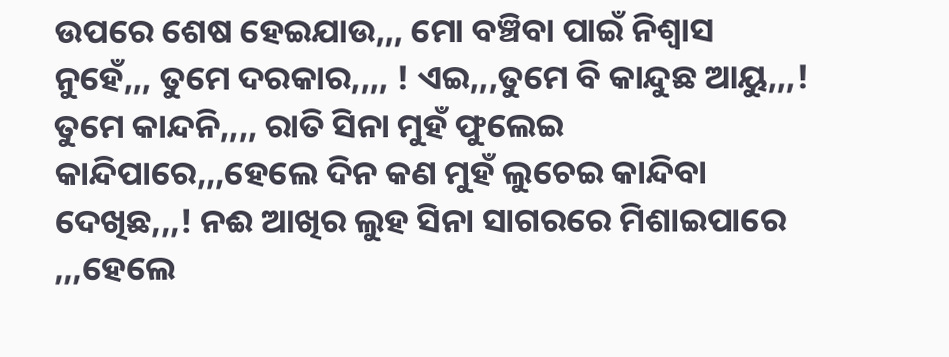ଉପରେ ଶେଷ ହେଇଯାଉ,,, ମୋ ବଞ୍ଚିବା ପାଇଁ ନିଶ୍ୱାସ ନୁହେଁ,,, ତୁମେ ଦରକାର,,,, ! ଏଇ,,,ତୁମେ ବି କାନ୍ଦୁଛ ଆୟୁ,,,! ତୁମେ କାନ୍ଦନି,,,, ରାତି ସିନା ମୁହଁ ଫୁଲେଇ କାନ୍ଦିପାରେ,,,ହେଲେ ଦିନ କଣ ମୁହଁ ଲୁଚେଇ କାନ୍ଦିବା ଦେଖିଛ,,,! ନଈ ଆଖିର ଲୁହ ସିନା ସାଗରରେ ମିଶାଇପାରେ ,,,ହେଲେ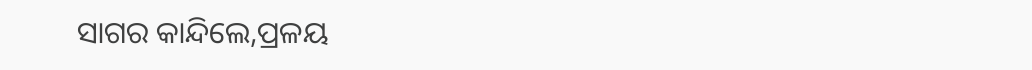ସାଗର କାନ୍ଦିଲେ,ପ୍ରଳୟ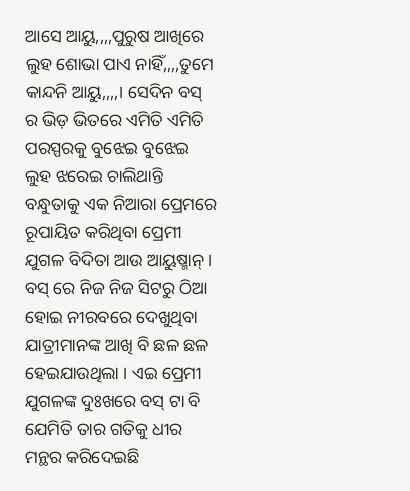ଆସେ ଆୟୁ,,,,ପୁରୁଷ ଆଖିରେ ଲୁହ ଶୋଭା ପାଏ ନାହିଁ,,,,ତୁମେ କାନ୍ଦନି ଆୟୁ,,,,। ସେଦିନ ବସ୍ ର ଭିଡ଼ ଭିତରେ ଏମିତି ଏମିତି ପରସ୍ପରକୁ ବୁଝେଇ ବୁଝେଇ ଲୁହ ଝରେଇ ଚାଲିଥାନ୍ତି ବନ୍ଧୁତାକୁ ଏକ ନିଆରା ପ୍ରେମରେ ରୂପାୟିତ କରିଥିବା ପ୍ରେମୀ ଯୁଗଳ ବିଦିତା ଆଉ ଆୟୁଷ୍ମାନ୍ । ବସ୍ ରେ ନିଜ ନିଜ ସିଟରୁ ଠିଆ ହୋଇ ନୀରବରେ ଦେଖୁଥିବା ଯାତ୍ରୀମାନଙ୍କ ଆଖି ବି ଛଳ ଛଳ ହେଇଯାଉଥିଲା । ଏଇ ପ୍ରେମୀ ଯୁଗଳଙ୍କ ଦୁଃଖରେ ବସ୍ ଟା ବି ଯେମିତି ତାର ଗତିକୁ ଧୀର ମନ୍ଥର କରିଦେଇଛି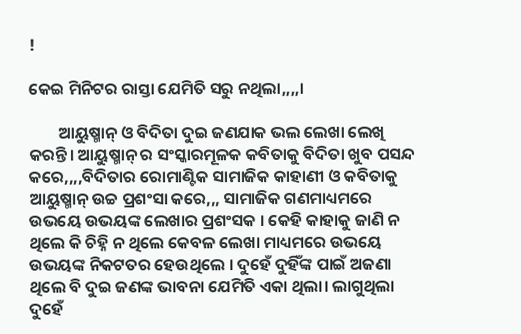!

କେଇ ମିନିଟର ରାସ୍ତା ଯେମିତି ସରୁ ନଥିଲା,,,,।

        ଆୟୁଷ୍ମାନ୍ ଓ ବିଦିତା ଦୁଇ ଜଣଯାକ ଭଲ ଲେଖା ଲେଖି କରନ୍ତି। ଆୟୁଷ୍ମାନ୍ ର ସଂସ୍କାରମୂଳକ କବିତାକୁ ବିଦିତା ଖୁବ ପସନ୍ଦ କରେ,,,,ବିଦିତାର ରୋମାଣ୍ଟିକ ସାମାଜିକ କାହାଣୀ ଓ କବିତାକୁ ଆୟୁଷ୍ମାନ୍ ଉଚ୍ଚ ପ୍ରଶଂସା କରେ,,, ସାମାଜିକ ଗଣମାଧ୍ୟମରେ ଉଭୟେ ଉଭୟଙ୍କ ଲେଖାର ପ୍ରଶଂସକ । କେହି କାହାକୁ ଜାଣି ନ ଥିଲେ କି ଚିହ୍ନି ନ ଥିଲେ କେବଳ ଲେଖା ମାଧ୍ୟମରେ ଉଭୟେ ଉଭୟଙ୍କ ନିକଟତର ହେଉଥିଲେ । ଦୁହେଁ ଦୁହିଁଙ୍କ ପାଇଁ ଅଜଣା ଥିଲେ ବି ଦୁଇ ଜଣଙ୍କ ଭାବନା ଯେମିତି ଏକା ଥିଲା। ଲାଗୁଥିଲା ଦୁହେଁ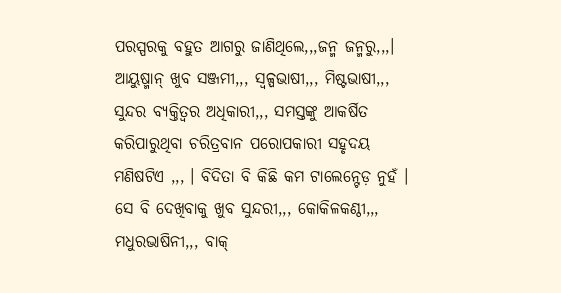ପରସ୍ପରକୁ ବହୁତ ଆଗରୁ ଜାଣିଥିଲେ,,,ଜନ୍ମ ଜନ୍ମରୁ,,,। ଆୟୁଷ୍ମାନ୍ ଖୁବ ସଞ୍ଜମୀ,,, ସ୍ୱଳ୍ପଭାଷୀ,,, ମିଷ୍ଟଭାଷୀ,,, ସୁନ୍ଦର ବ୍ୟକ୍ତିତ୍ବର ଅଧିକାରୀ,,, ସମସ୍ତଙ୍କୁ ଆକର୍ଷିତ କରିପାରୁଥିବା ଚରିତ୍ରବାନ ପରୋପକାରୀ ସହୃଦୟ ମଣିଷଟିଏ ,,, । ବିଦିତା ବି କିଛି କମ ଟାଲେନ୍ଟେଡ଼ ନୁହଁ । ସେ ବି ଦେଖିବାକୁ ଖୁବ ସୁନ୍ଦରୀ,,, କୋକିଳକଣ୍ଠୀ,,, ମଧୁରଭାଷିନୀ,,, ବାକ୍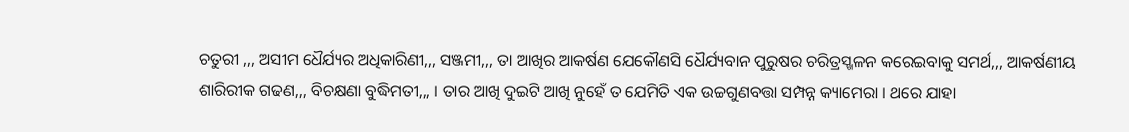ଚତୁରୀ ,,, ଅସୀମ ଧୈର୍ଯ୍ୟର ଅଧିକାରିଣୀ,,, ସଞ୍ଜମୀ,,, ତା ଆଖିର ଆକର୍ଷଣ ଯେକୌଣସି ଧୈର୍ଯ୍ୟବାନ ପୁରୁଷର ଚରିତ୍ରସ୍ଖଳନ କରେଇବାକୁ ସମର୍ଥ,,, ଆକର୍ଷଣୀୟ ଶାରିରୀକ ଗଢଣ,,, ବିଚକ୍ଷଣା ବୁଦ୍ଧିମତୀ,,, । ତାର ଆଖି ଦୁଇଟି ଆଖି ନୁହେଁ ତ ଯେମିତି ଏକ ଉଚ୍ଚଗୁଣବତ୍ତା ସମ୍ପନ୍ନ କ୍ୟାମେରା । ଥରେ ଯାହା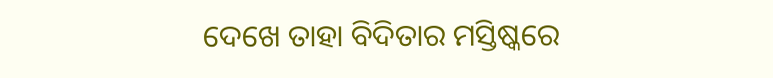ଦେଖେ ତାହା ବିଦିତାର ମସ୍ତିଷ୍କରେ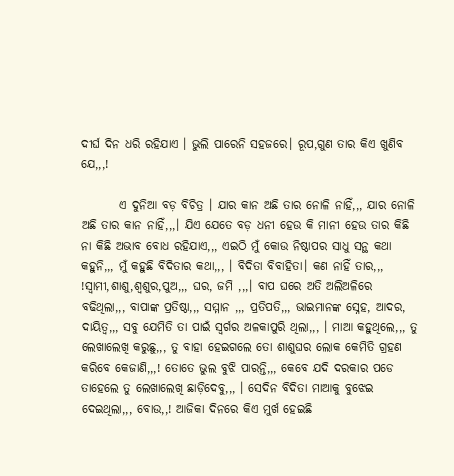ଦୀର୍ଘ ଦିନ ଧରି ରହିଯାଏ । ଭୁଲି ପାରେନି ସହଜରେ। ରୂପ,ଗୁଣ ତାର କିଏ ଖୁଣିବ ଯେ,,,!

        ଏ ଦୁନିଆ ବଡ଼ ବିଚିତ୍ର । ଯାର କାନ ଅଛି ତାର ନୋଳି ନାହିଁ,,, ଯାର ନୋଳି ଅଛି ତାର କାନ ନାହିଁ,,,। ଯିଏ ଯେତେ ବଡ଼ ଧନୀ ହେଉ କି ମାନୀ ହେଉ ତାର କିଛି ନା କିଛି ଅଭାବ ବୋଧ ରହିଯାଏ,,, ଏଇଠି ମୁଁ କୋଉ ନିଷ୍ଠାପର ସାଧୁ ସନ୍ଥ କଥା କହୁନି,,, ମୁଁ କହୁଛି ବିଦିତାର କଥା,,, । ବିଦିତା ବିବାହିତା। କଣ ନାହିଁ ତାର,,, !ସ୍ୱାମୀ,ଶାଶୁ,ଶ୍ୱଶୁର,ପୁଅ,,, ଘର, ଜମି ,,,। ବାପ ଘରେ ଅତି ଅଲିଅଳିରେ ବଢିଥିଲା,,, ବାପାଙ୍କ ପ୍ରତିଷ୍ଠା,,, ସମ୍ମାନ ,,, ପ୍ରତିପତି,,, ଭାଇମାନଙ୍କ ସ୍ନେହ, ଆଦର, ଦାୟିତ୍ୱ,,, ସବୁ ଯେମିତି ତା ପାଇଁ ସ୍ୱର୍ଗର ଅଳକାପୁରି ଥିଲା,,, । ମାଆ କହୁଥିଲେ,,, ତୁ ଲେଖାଲେଖି କରୁଛୁ,,, ତୁ ବାହା ହେଇଗଲେ ତୋ ଶାଶୁଘର ଲୋକ କେମିତି ଗ୍ରହଣ କରିବେ କେଜାଣି,,,! ତୋତେ ଭୁଲ ବୁଝି ପାରନ୍ତି,,, କେବେ ଯଦି ଦରକାର ପଡେ ତାହେଲେ ତୁ ଲେଖାଲେଖି ଛାଡ଼ିଦେବୁ,,, । ସେଦିନ ବିଦିତା ମାଆକୁ ବୁଝେଇ ଦେଇଥିଲା,,, ବୋଉ,,! ଆଜିକା ଦିନରେ କିଏ ମୁର୍ଖ ହେଇଛି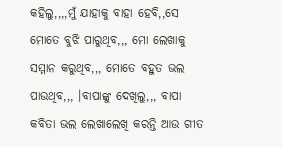କହିଲୁ,,,,ମୁଁ ଯାହାକୁ ବାହା ହେବି,,ସେ ମୋତେ ବୁଝି ପାରୁଥିବ,,, ମୋ ଲେଖାକୁ ସମ୍ମାନ କରୁଥିବ,,, ମୋତେ ବହୁତ ଭଲ ପାଉଥିବ,,, ।ବାପାଙ୍କୁ ଦେଖିଲୁ,,, ବାପା କବିତା ଭଲ ଲେଖାଲେଖି କରନ୍ତି ଆଉ ଗୀତ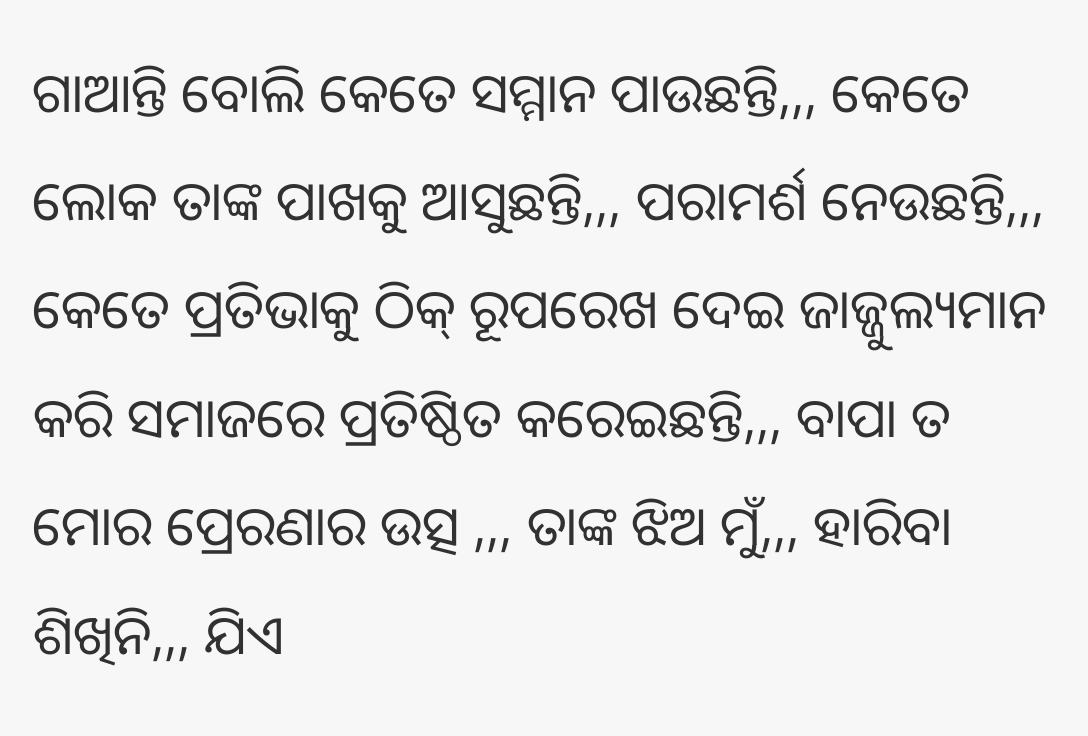ଗାଆନ୍ତି ବୋଲି କେତେ ସମ୍ମାନ ପାଉଛନ୍ତି,,, କେତେ ଲୋକ ତାଙ୍କ ପାଖକୁ ଆସୁଛନ୍ତି,,, ପରାମର୍ଶ ନେଉଛନ୍ତି,,, କେତେ ପ୍ରତିଭାକୁ ଠିକ୍ ରୂପରେଖ ଦେଇ ଜାଜ୍ଜୁଲ୍ୟମାନ କରି ସମାଜରେ ପ୍ରତିଷ୍ଠିତ କରେଇଛନ୍ତି,,, ବାପା ତ ମୋର ପ୍ରେରଣାର ଉତ୍ସ ,,, ତାଙ୍କ ଝିଅ ମୁଁ,,, ହାରିବା ଶିଖିନି,,, ଯିଏ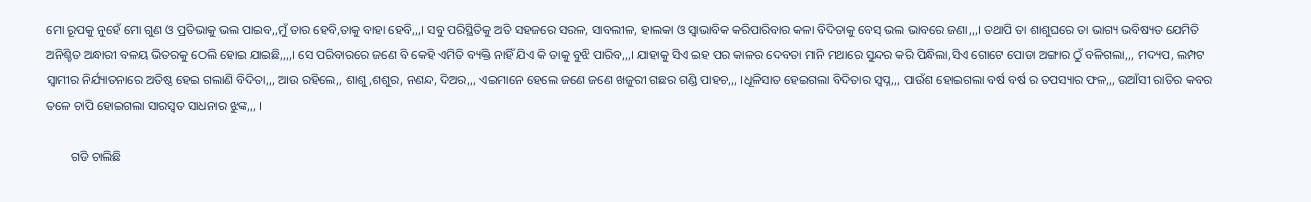ମୋ ରୂପକୁ ନୁହେଁ ମୋ ଗୁଣ ଓ ପ୍ରତିଭାକୁ ଭଲ ପାଇବ,,ମୁଁ ତାର ହେବି,ତାକୁ ବାହା ହେବି,,,। ସବୁ ପରିସ୍ଥିତିକୁ ଅତି ସହଜରେ ସରଳ, ସାବଲୀଳ, ହାଲକା ଓ ସ୍ୱାଭାବିକ କରିପାରିବାର କଳା ବିଦିତାକୁ ବେସ୍ ଭଲ ଭାବରେ ଜଣା,,,। ତଥାପି ତା ଶାଶୁଘରେ ତା ଭାଗ୍ୟ ଭବିଷ୍ୟତ ଯେମିତି ଅନିଶ୍ଚିତ ଅନ୍ଧାରୀ ବଳୟ ଭିତରକୁ ଠେଲି ହୋଇ ଯାଇଛି,,,,। ସେ ପରିବାରରେ ଜଣେ ବି କେହି ଏମିତି ବ୍ୟକ୍ତି ନାହିଁ ଯିଏ କି ତାକୁ ବୁଝି ପାରିବ,,,। ଯାହାକୁ ସିଏ ଇହ ପର କାଳର ଦେବତା ମାନି ମଥାରେ ସୁନ୍ଦର କରି ପିନ୍ଧିଲା,ସିଏ ଗୋଟେ ପୋଡା ଅଙ୍ଗାର ଠୁଁ ବଳିଗଲା,,, ମଦ୍ୟପ, ଲମ୍ପଟ ସ୍ୱାମୀର ନିର୍ଯ୍ୟାତନାରେ ଅତିଷ୍ଠ ହେଇ ଗଲାଣି ବିଦିତା,,, ଆଉ ରହିଲେ,, ଶାଶୁ,ଶଶୁର, ନଣନ୍ଦ, ଦିଅର,,, ଏଇମାନେ ହେଲେ ଜଣେ ଜଣେ ଖଜୁରୀ ଗଛର ଗଣ୍ଡି ପାହଚ,,, ।ଧୂଳିସାତ ହେଇଗଲା ବିଦିତାର ସ୍ୱପ୍ନ,,, ପାଉଁଶ ହୋଇଗଲା ବର୍ଷ ବର୍ଷ ର ତପସ୍ୟାର ଫଳ,,, ଉଆଁସୀ ରାତିର କବର ତଳେ ଚାପି ହୋଇଗଲା ସାରସ୍ୱତ ସାଧନାର ଝୁଙ୍କ,,, ।

        ଗଡି ଚାଲିଛି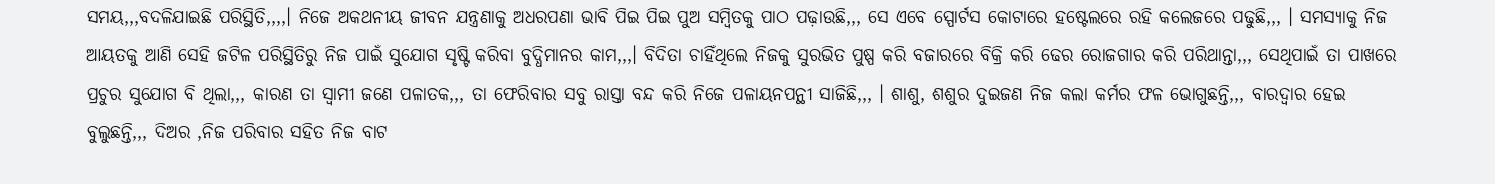ସମୟ,,,ବଦଳିଯାଇଛି ପରିସ୍ଥିତି,,,,। ନିଜେ ଅକଥନୀୟ ଜୀବନ ଯନ୍ତ୍ରଣାକୁ ଅଧରପଣା ଭାବି ପିଇ ପିଇ ପୁଅ ସମ୍ବିତକୁ ପାଠ ପଢ଼ାଉଛି,,, ସେ ଏବେ ସ୍ପୋର୍ଟସ କୋଟାରେ ହଷ୍ଟେଲରେ ରହି କଲେଜରେ ପଢୁଛି,,, । ସମସ୍ୟାକୁ ନିଜ ଆୟତକୁ ଆଣି ସେହି ଜଟିଳ ପରିସ୍ଥିତିରୁ ନିଜ ପାଇଁ ସୁଯୋଗ ସୃଷ୍ଟି କରିବା ବୁଦ୍ଧିମାନର କାମ,,,। ବିଦିତା ଚାହିଁଥିଲେ ନିଜକୁ ସୁରଭିତ ପୁଷ୍ପ କରି ବଜାରରେ ବିକ୍ରି କରି ଢେର ରୋଜଗାର କରି ପରିଥାନ୍ତା,,, ସେଥିପାଇଁ ତା ପାଖରେ ପ୍ରଚୁର ସୁଯୋଗ ବି ଥିଲା,,, କାରଣ ତା ସ୍ୱାମୀ ଜଣେ ପଳାତକ,,, ତା ଫେରିବାର ସବୁ ରାସ୍ତା ବନ୍ଦ କରି ନିଜେ ପଳାୟନପନ୍ଥୀ ସାଜିଛି,,, । ଶାଶୁ, ଶଶୁର ଦୁଇଜଣ ନିଜ କଲା କର୍ମର ଫଳ ଭୋଗୁଛନ୍ତି,,, ବାରଦ୍ୱାର ହେଇ ବୁଲୁଛନ୍ତି,,, ଦିଅର ,ନିଜ ପରିବାର ସହିତ ନିଜ ବାଟ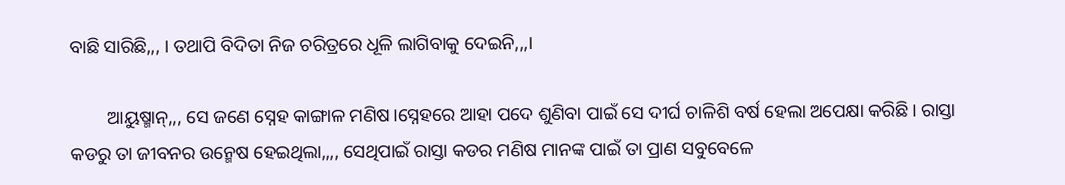ବାଛି ସାରିଛି,,, । ତଥାପି ବିଦିତା ନିଜ ଚରିତ୍ରରେ ଧୂଳି ଲାଗିବାକୁ ଦେଇନି,,,।

        ଆୟୁଷ୍ମାନ୍,,, ସେ ଜଣେ ସ୍ନେହ କାଙ୍ଗାଳ ମଣିଷ।ସ୍ନେହରେ ଆହା ପଦେ ଶୁଣିବା ପାଇଁ ସେ ଦୀର୍ଘ ଚାଳିଶି ବର୍ଷ ହେଲା ଅପେକ୍ଷା କରିଛି । ରାସ୍ତା କଡରୁ ତା ଜୀବନର ଉନ୍ମେଷ ହେଇଥିଲା,,,, ସେଥିପାଇଁ ରାସ୍ତା କଡର ମଣିଷ ମାନଙ୍କ ପାଇଁ ତା ପ୍ରାଣ ସବୁବେଳେ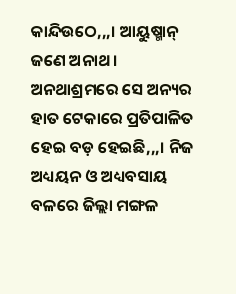କାନ୍ଦିଉଠେ,,,। ଆୟୁଷ୍ମାନ୍ ଜଣେ ଅନାଥ । ଅନଥାଶ୍ରମରେ ସେ ଅନ୍ୟର ହାତ ଟେକାରେ ପ୍ରତିପାଳିତ ହେଇ ବଡ଼ ହେଇଛି,,,। ନିଜ ଅଧ୍ୟୟନ ଓ ଅଧ୍ୟବସାୟ ବଳରେ ଜିଲ୍ଲା ମଙ୍ଗଳ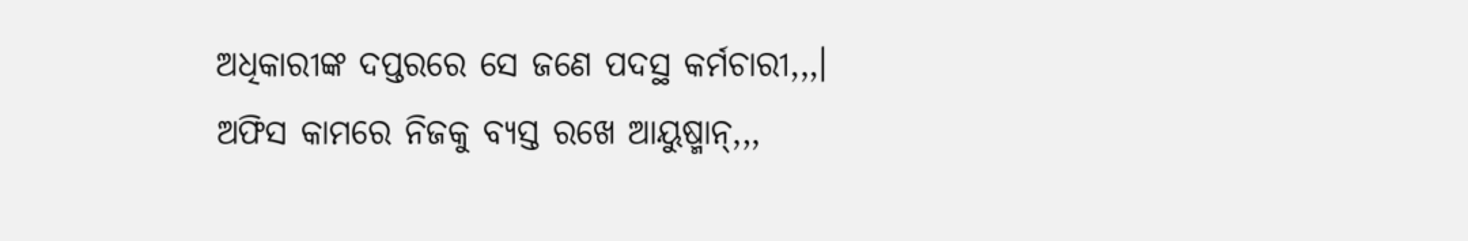ଅଧିକାରୀଙ୍କ ଦପ୍ତରରେ ସେ ଜଣେ ପଦସ୍ଥ କର୍ମଚାରୀ,,,। ଅଫିସ କାମରେ ନିଜକୁ ବ୍ୟସ୍ତ ରଖେ ଆୟୁଷ୍ମାନ୍,,,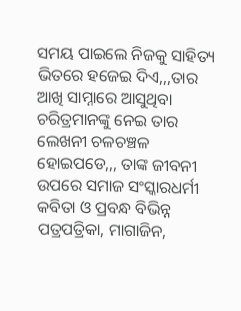ସମୟ ପାଇଲେ ନିଜକୁ ସାହିତ୍ୟ ଭିତରେ ହଜେଇ ଦିଏ,,,ତାର ଆଖି ସାମ୍ନାରେ ଆସୁଥିବା ଚରିତ୍ରମାନଙ୍କୁ ନେଇ ତାର ଲେଖନୀ ଚଳଚଞ୍ଚଳ ହୋଇପଡେ,,, ତାଙ୍କ ଜୀବନୀ ଉପରେ ସମାଜ ସଂସ୍କାରଧର୍ମୀ କବିତା ଓ ପ୍ରବନ୍ଧ ବିଭିନ୍ନ ପତ୍ରପତ୍ରିକା, ମାଗାଜିନ,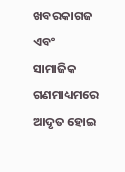ଖବରକାଗଜ ଏବଂ ସାମାଜିକ ଗଣମାଧ୍ୟମରେ ଆଦୃତ ହୋଇ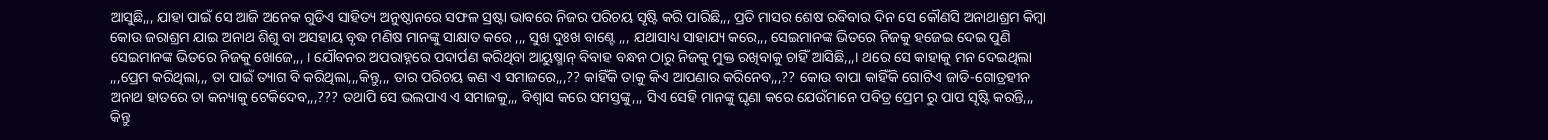ଆସୁଛି,,, ଯାହା ପାଇଁ ସେ ଆଜି ଅନେକ ଗୁଡିଏ ସାହିତ୍ୟ ଅନୁଷ୍ଠାନରେ ସଫଳ ସ୍ରଷ୍ଟା ଭାବରେ ନିଜର ପରିଚୟ ସୃଷ୍ଟି କରି ପାରିଛି,,, ପ୍ରତି ମାସର ଶେଷ ରବିବାର ଦିନ ସେ କୌଣସି ଅନାଥାଶ୍ରମ କିମ୍ବା କୋଉ ଜରାଶ୍ରମ ଯାଇ ଅନାଥ ଶିଶୁ ବା ଅସହାୟ ବୃଦ୍ଧ ମଣିଷ ମାନଙ୍କୁ ସାକ୍ଷାତ କରେ ,,, ସୁଖ ଦୁଃଖ ବାଣ୍ଟେ ,,, ଯଥାସାଧ୍ୟ ସାହାଯ୍ୟ କରେ,,, ସେଇମାନଙ୍କ ଭିତରେ ନିଜକୁ ହଜେଇ ଦେଇ ପୁଣି ସେଇମାନଙ୍କ ଭିତରେ ନିଜକୁ ଖୋଜେ,,, । ଯୌବନର ଅପରାହ୍ନରେ ପଦାର୍ପଣ କରିଥିବା ଆୟୁଷ୍ମାନ୍ ବିବାହ ବନ୍ଧନ ଠାରୁ ନିଜକୁ ମୁକ୍ତ ରଖିବାକୁ ଚାହିଁ ଆସିଛି,,,। ଥରେ ସେ କାହାକୁ ମନ ଦେଇଥିଲା ,,,ପ୍ରେମ କରିଥିଲା,,, ତା ପାଇଁ ତ୍ୟାଗ ବି କରିଥିଲା,,,କିନ୍ତୁ,,, ତାର ପରିଚୟ କଣ ଏ ସମାଜରେ,,,?? କାହିଁକି ତାକୁ କିଏ ଆପଣାର କରିନେବ,,,?? କୋଉ ବାପା କାହିଁକି ଗୋଟିଏ ଜାତି-ଗୋତ୍ରହୀନ ଅନାଥ ହାତରେ ତା କନ୍ୟାକୁ ଟେକିଦେବ,,,??? ତଥାପି ସେ ଭଲପାଏ ଏ ସମାଜକୁ,,, ବିଶ୍ୱାସ କରେ ସମସ୍ତଙ୍କୁ,,, ସିଏ ସେହି ମାନଙ୍କୁ ଘୃଣା କରେ ଯେଉଁମାନେ ପବିତ୍ର ପ୍ରେମ ରୁ ପାପ ସୃଷ୍ଟି କରନ୍ତି,,, କିନ୍ତୁ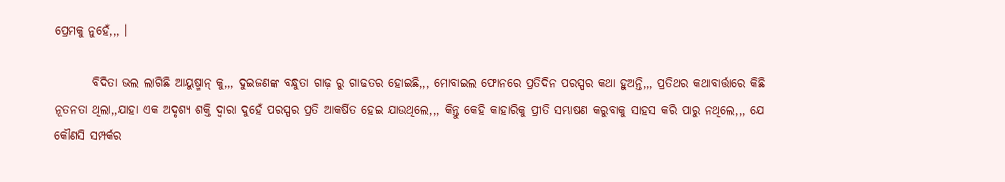ପ୍ରେମକୁ ନୁହେଁ,,, ।

        ବିଦିତା ଭଲ ଲାଗିଛି ଆୟୁଷ୍ମାନ୍ କୁ,,, ଦୁଇଜଣଙ୍କ ବନ୍ଧୁତା ଗାଢ଼ ରୁ ଗାଢତର ହୋଇଛି,,, ମୋବାଇଲ ଫୋନରେ ପ୍ରତିଦିନ ପରସ୍ପର କଥା ହୁଅନ୍ତି,,, ପ୍ରତିଥର କଥାବାର୍ତ୍ତାରେ କିଛି ନୂତନତା ଥିଲା,,ଯାହା ଏକ ଅଦୃଶ୍ୟ ଶକ୍ତି ଦ୍ୱାରା ଦୁହେଁ ପରସ୍ପର ପ୍ରତି ଆକର୍ଷିତ ହେଇ ଯାଉଥିଲେ,,, କିନ୍ତୁ କେହି କାହାରିକୁ ପ୍ରୀତି ସମ୍ଭାଷଣ କରୁବାକୁ ସାହସ କରି ପାରୁ ନଥିଲେ,,, ଯେ କୌଣସି ସମ୍ପର୍କର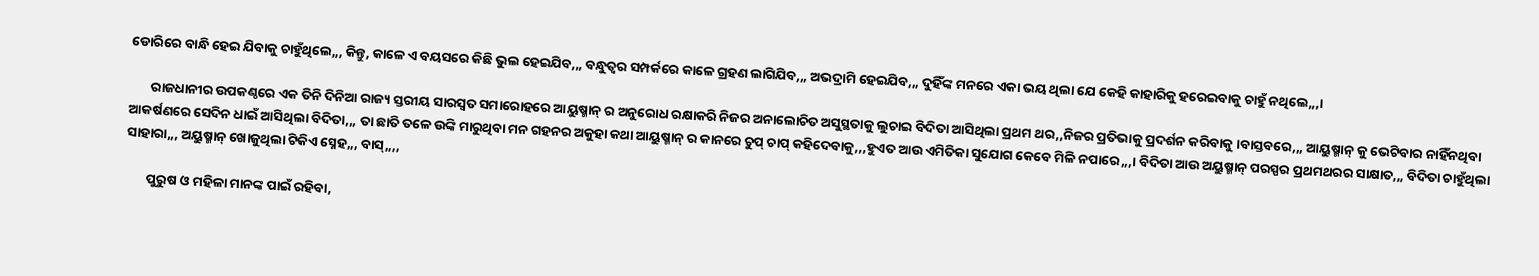ଡୋରିରେ ବାନ୍ଧି ହେଇ ଯିବାକୁ ଚାହୁଁଥିଲେ,,, କିନ୍ତୁ, କାଳେ ଏ ବୟସରେ କିଛି ଭୁଲ ହେଇଯିବ,,, ବନ୍ଧୁତ୍ବର ସମ୍ପର୍କରେ କାଳେ ଗ୍ରହଣ ଲାଗିଯିବ,,, ଅଭଦ୍ରାମି ହେଇଯିବ,,, ଦୁହିଁଙ୍କ ମନରେ ଏକା ଭୟ ଥିଲା ଯେ କେହି କାହାରିକୁ ହରେଇବାକୁ ଚାହୁଁ ନଥିଲେ,,,।

       ରାଜଧାନୀର ଉପକଣ୍ଠରେ ଏକ ତିନି ଦିନିଆ ରାଜ୍ୟ ସ୍ତରୀୟ ସାରସ୍ୱତ ସମାରୋହରେ ଆୟୁଷ୍ମାନ୍ ର ଅନୁରୋଧ ରକ୍ଷାକରି ନିଜର ଅନାଲୋଚିତ ଅସୁସ୍ଥତାକୁ ଲୁଚାଇ ବିଦିତା ଆସିଥିଲା ପ୍ରଥମ ଥର,,ନିଜର ପ୍ରତିଭାକୁ ପ୍ରଦର୍ଶନ କରିବାକୁ ।ବାସ୍ତବରେ,,, ଆୟୁଷ୍ମାନ୍ କୁ ଭେଟିବାର ନାହିଁନଥିବା ଆକର୍ଷଣରେ ସେଦିନ ଧାଇଁ ଆସିଥିଲା ବିଦିତା,,, ତା ଛାତି ତଳେ ଉଙ୍କି ମାରୁଥିବା ମନ ଗହନର ଅକୁହା କଥା ଆୟୁଷ୍ମାନ୍ ର କାନରେ ଚୁପ୍ ଚାପ୍ କହିଦେବାକୁ,,,ହୁଏତ ଆଉ ଏମିତିକା ସୁଯୋଗ କେବେ ମିଳି ନପାରେ,,,। ବିଦିତା ଆଉ ଅୟୁଷ୍ମାନ୍ ପରସ୍ପର ପ୍ରଥମଥରର ସାକ୍ଷାତ,,, ବିଦିତା ଚାହୁଁଥିଲା ସାହାରା,,, ଅୟୁଷ୍ମାନ୍ ଖୋଜୁଥିଲା ଟିକିଏ ସ୍ନେହ,,, ବାସ୍,,,,

       ପୁରୁଷ ଓ ମହିଳା ମାନଙ୍କ ପାଇଁ ରହିବା,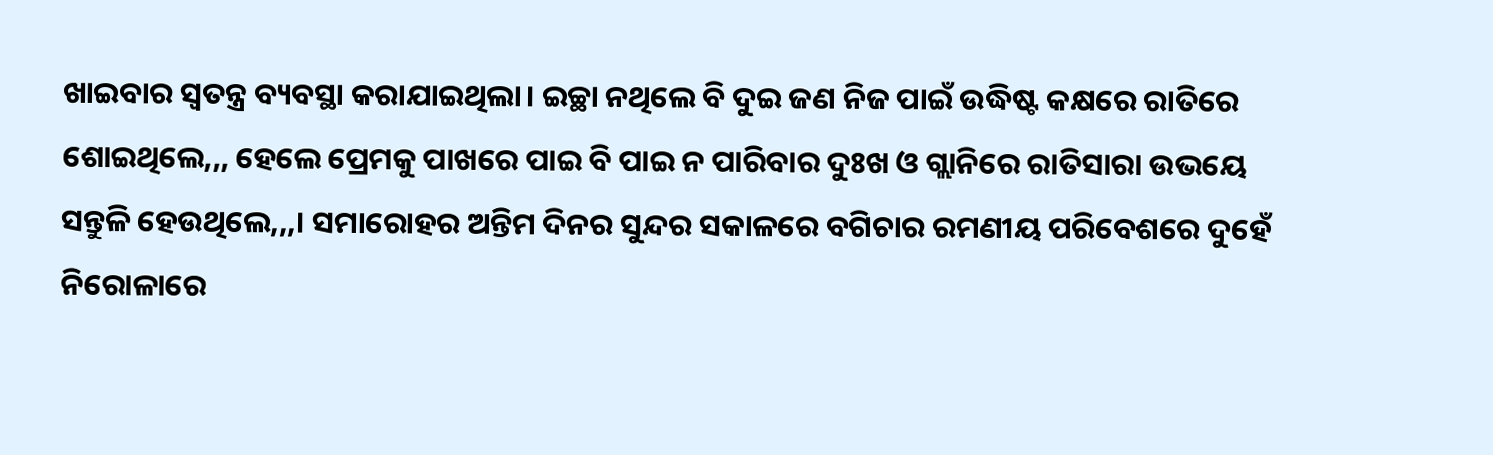ଖାଇବାର ସ୍ୱତନ୍ତ୍ର ବ୍ୟବସ୍ଥା କରାଯାଇଥିଲା। ଇଚ୍ଛା ନଥିଲେ ବି ଦୁଇ ଜଣ ନିଜ ପାଇଁ ଉଦ୍ଧିଷ୍ଟ କକ୍ଷରେ ରାତିରେ ଶୋଇଥିଲେ,,, ହେଲେ ପ୍ରେମକୁ ପାଖରେ ପାଇ ବି ପାଇ ନ ପାରିବାର ଦୁଃଖ ଓ ଗ୍ଲାନିରେ ରାତିସାରା ଉଭୟେ ସନ୍ତୁଳି ହେଉଥିଲେ,,,। ସମାରୋହର ଅନ୍ତିମ ଦିନର ସୁନ୍ଦର ସକାଳରେ ବଗିଚାର ରମଣୀୟ ପରିବେଶରେ ଦୁହେଁ ନିରୋଳାରେ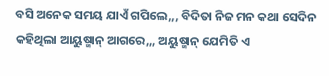ବସି ଅନେକ ସମୟ ଯାଏଁ ଗପିଲେ,,, ବିଦିତା ନିଜ ମନ କଥା ସେଦିନ କହିଥିଲା ଆୟୁଷ୍ମାନ୍ ଆଗରେ,,, ଅୟୁଷ୍ମାନ୍ ଯେମିତି ଏ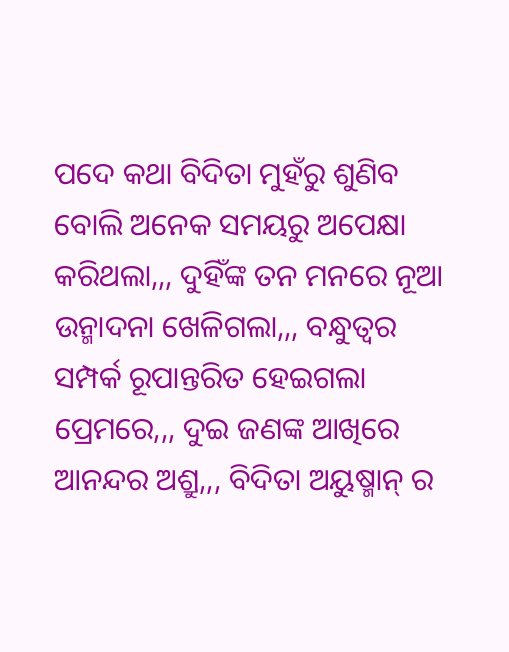ପଦେ କଥା ବିଦିତା ମୁହଁରୁ ଶୁଣିବ ବୋଲି ଅନେକ ସମୟରୁ ଅପେକ୍ଷା କରିଥଲା,,, ଦୁହିଁଙ୍କ ତନ ମନରେ ନୂଆ ଉନ୍ମାଦନା ଖେଳିଗଲା,,, ବନ୍ଧୁତ୍ବର ସମ୍ପର୍କ ରୂପାନ୍ତରିତ ହେଇଗଲା ପ୍ରେମରେ,,, ଦୁଇ ଜଣଙ୍କ ଆଖିରେ ଆନନ୍ଦର ଅଶ୍ରୁ,,, ବିଦିତା ଅୟୁଷ୍ମାନ୍ ର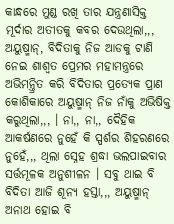କାନ୍ଧରେ ମୁଣ୍ଡ ରଖି ତାର ଯନ୍ତ୍ରଣାସିକ୍ତ ମୂର୍ଦାର ଅତୀତକୁ କବର ଦେଉଥିଲା,,, ଅୟୁଷ୍ମାନ୍, ବିଦିତାକୁ ନିଜ ଆଡକୁ ଟାଣି ନେଇ ଶାଶ୍ୱତ ପ୍ରେମର ମହାମନ୍ତ୍ରରେ ଅଭିମନ୍ତ୍ରିତ କରି ବିଦିତାର ପ୍ରତ୍ୟେକ ପ୍ରାଣ କୋଶିକାରେ ଅୟୁଷ୍ମାନ୍ ନିଜ ନାଁକୁ ଅଭିଷିକ୍ତ କରୁଥିଲା,,, । ନା,, ନା,, ଦୈହିକ ଆକର୍ଷଣରେ ନୁହେଁ କି ସ୍ପର୍ଶର ଶିହରଣରେ ନୁହେଁ,,, ଥିଲା ସ୍ନେହ ଶ୍ରଦ୍ଧା ଭଲପାଇବାର ସର୍ତ୍ତମୂଳକ ଅନୁଶୀଳନ । ସବୁ ଥାଇ ବି ବିଦିତା ଆଜି ଶୂନ୍ୟ ହସ୍ତା,,, ଅୟୁଷ୍ମାନ୍ ଅନାଥ ହୋଇ ବି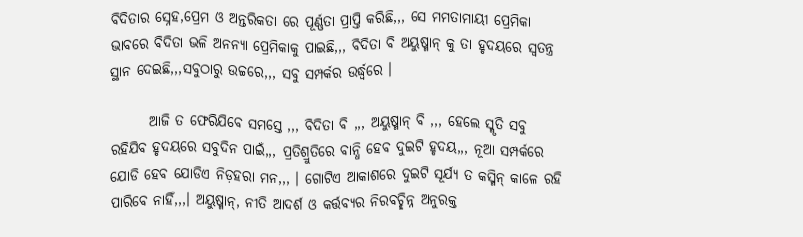ବିଦିତାର ସ୍ନେହ,ପ୍ରେମ ଓ ଅନ୍ତରିକତା ରେ ପୂର୍ଣ୍ଣତା ପ୍ରାପ୍ତି କରିଛି,,, ସେ ମମତାମାୟୀ ପ୍ରେମିକା ଭାବରେ ବିଦିତା ଭଳି ଅନନ୍ୟା ପ୍ରେମିକାକୁ ପାଇଛି,,, ବିଦିତା ବି ଅୟୁଷ୍ମାନ୍ କୁ ତା ହୃଦୟରେ ସ୍ୱତନ୍ତ୍ର ସ୍ଥାନ ଦେଇଛି,,,ସବୁଠାରୁ ଉଚ୍ଚରେ,,, ସବୁ ସମ୍ପର୍କର ଉର୍ଦ୍ଧ୍ବରେ ।

       ଆଜି ତ ଫେରିଯିବେ ସମସ୍ତେ ,,, ବିଦିତା ବି ,,, ଅୟୁଷ୍ମାନ୍ ବି ,,, ହେଲେ ସ୍ମୃତି ସବୁ ରହିଯିବ ହୃଦୟରେ ସବୁଦିନ ପାଇଁ,,, ପ୍ରତିଶ୍ରୁତିରେ ବାନ୍ଧି ହେବ ଦୁଇଟି ହୃଦୟ,,, ନୂଆ ସମ୍ପର୍କରେ ଯୋଡି ହେବ ଯୋଡିଏ ନିଡ଼ହରା ମନ,,, । ଗୋଟିଏ ଆକାଶରେ ଦୁଇଟି ସୂର୍ଯ୍ୟ ତ କସ୍ମିନ୍ କାଳେ ରହି ପାରିବେ ନାହିଁ,,,। ଅୟୁଷ୍ମାନ୍, ନୀତି ଆଦର୍ଶ ଓ କର୍ତ୍ତବ୍ୟର ନିରବଚ୍ଛିନ୍ନ ଅନୁରକ୍ତ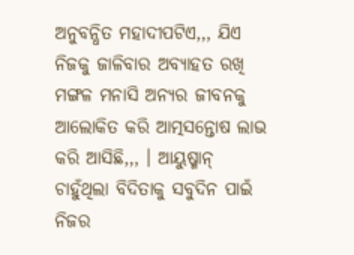ଅନୁବନ୍ଧିତ ମହାଦୀପଟିଏ,,, ଯିଏ ନିଜକୁ ଜାଳିବାର ଅବ୍ୟାହତ ରଖି ମଙ୍ଗଳ ମନାସି ଅନ୍ୟର ଜୀବନକୁ ଆଲୋକିତ କରି ଆତ୍ମସନ୍ତୋଷ ଲାଭ କରି ଆସିଛି,,, । ଆୟୁଷ୍ମାନ୍ ଚାହୁଁଥିଲା ବିଦିତାକୁ ସବୁଦିନ ପାଇଁ ନିଜର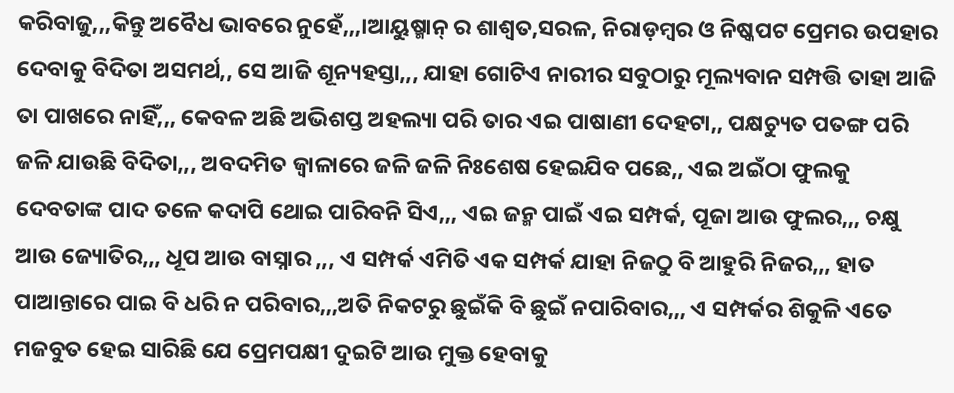କରିବାଜୁ,,,କିନ୍ତୁ ଅବୈଧ ଭାବରେ ନୁହେଁ,,,।ଆୟୁଷ୍ମାନ୍ ର ଶାଶ୍ୱତ,ସରଳ, ନିରାଡ଼ମ୍ବର ଓ ନିଷ୍କପଟ ପ୍ରେମର ଉପହାର ଦେବାକୁ ବିଦିତା ଅସମର୍ଥ,, ସେ ଆଜି ଶୂନ୍ୟହସ୍ତା,,, ଯାହା ଗୋଟିଏ ନାରୀର ସବୁଠାରୁ ମୂଲ୍ୟବାନ ସମ୍ପତ୍ତି ତାହା ଆଜି ତା ପାଖରେ ନାହିଁ,,, କେବଳ ଅଛି ଅଭିଶପ୍ତ ଅହଲ୍ୟା ପରି ତାର ଏଇ ପାଷାଣୀ ଦେହଟା,, ପକ୍ଷଚ୍ୟୁତ ପତଙ୍ଗ ପରି ଜଳି ଯାଉଛି ବିଦିତା,,, ଅବଦମିତ ଜ୍ୱାଳାରେ ଜଳି ଜଳି ନିଃଶେଷ ହେଇଯିବ ପଛେ,, ଏଇ ଅଇଁଠା ଫୁଲକୁ ଦେବତାଙ୍କ ପାଦ ତଳେ କଦାପି ଥୋଇ ପାରିବନି ସିଏ,,, ଏଇ ଜନ୍ମ ପାଇଁ ଏଇ ସମ୍ପର୍କ, ପୂଜା ଆଉ ଫୁଲର,,, ଚକ୍ଷୁ ଆଉ ଜ୍ୟୋତିର,,, ଧୂପ ଆଉ ବାସ୍ନାର ,,, ଏ ସମ୍ପର୍କ ଏମିତି ଏକ ସମ୍ପର୍କ ଯାହା ନିଜଠୁ ବି ଆହୁରି ନିଜର,,, ହାତ ପାଆନ୍ତାରେ ପାଇ ବି ଧରି ନ ପରିବାର,,,ଅତି ନିକଟରୁ ଛୁଇଁକି ବି ଛୁଇଁ ନପାରିବାର,,, ଏ ସମ୍ପର୍କର ଶିକୁଳି ଏତେ ମଜବୁତ ହେଇ ସାରିଛି ଯେ ପ୍ରେମପକ୍ଷୀ ଦୁଇଟି ଆଉ ମୁକ୍ତ ହେବାକୁ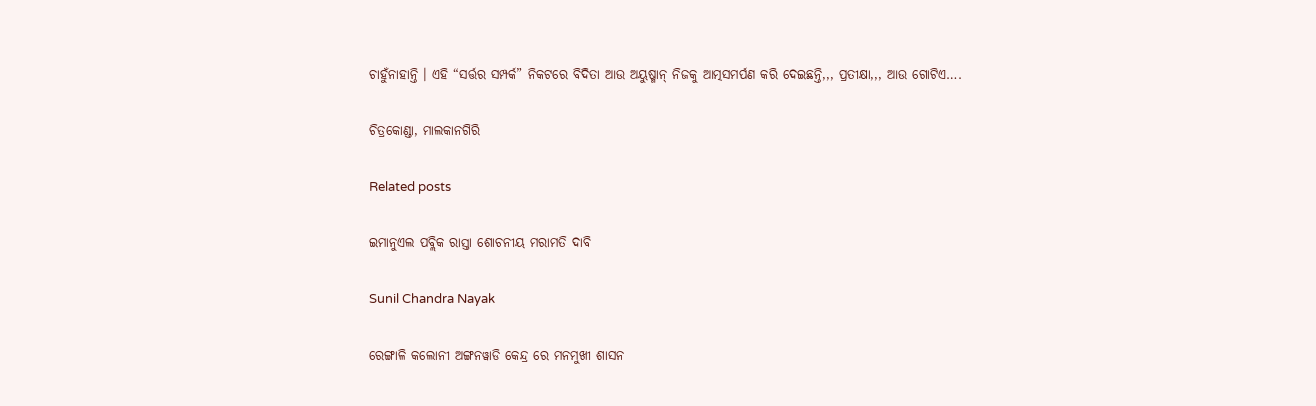ଚାହୁଁନାହାନ୍ତି । ଏହି “ସର୍ତ୍ତର ସମ୍ପର୍କ” ନିକଟରେ ବିଦିତା ଆଉ ଅୟୁଷ୍ମାନ୍ ନିଜକୁ ଆତ୍ମସମର୍ପଣ କରି ଦେଇଛନ୍ତି,,, ପ୍ରତୀକ୍ଷା,,, ଆଉ ଗୋଟିଏ….

ଚିତ୍ରକୋଣ୍ଡା, ମାଲକାନଗିରି

Related posts

ଇମାନୁଏଲ ପବ୍ଲିକ ରାସ୍ତା ଶୋଚନୀୟ ମରାମତି ଦାବି

Sunil Chandra Nayak

ରେଙ୍ଗାଳି କଲୋନୀ ଅଙ୍ଗନୱାଡି କେନ୍ଦ୍ର ରେ ମନମୁଖୀ ଶାସନ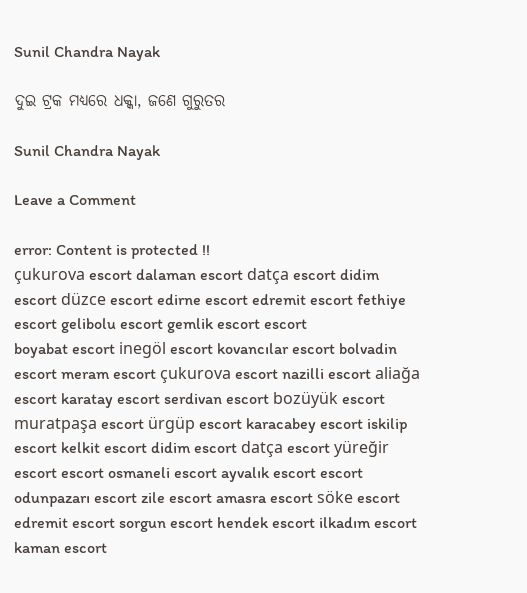Sunil Chandra Nayak

ଦୁଇ ଟ୍ରକ ମଧ୍ୟରେ ଧକ୍କା, ଜଣେ ଗୁରୁତର

Sunil Chandra Nayak

Leave a Comment

error: Content is protected !!
çukurova escort dalaman escort datça escort didim escort düzce escort edirne escort edremit escort fethiye escort gelibolu escort gemlik escort escort
boyabat escort inegöl escort kovancılar escort bolvadin escort meram escort çukurova escort nazilli escort aliağa escort karatay escort serdivan escort bozüyük escort muratpaşa escort ürgüp escort karacabey escort iskilip escort kelkit escort didim escort datça escort yüreğir escort escort osmaneli escort ayvalık escort escort odunpazarı escort zile escort amasra escort söke escort edremit escort sorgun escort hendek escort ilkadım escort kaman escort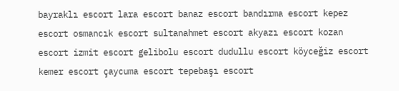bayraklı escort lara escort banaz escort bandırma escort kepez escort osmancık escort sultanahmet escort akyazı escort kozan escort izmit escort gelibolu escort dudullu escort köyceğiz escort kemer escort çaycuma escort tepebaşı escort